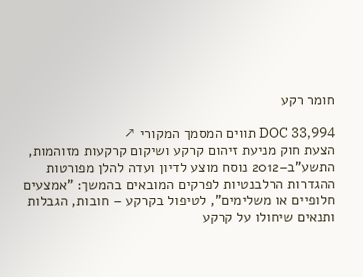חומר רקע

DOC 33,994 תווים המסמך המקורי ↗
הצעת חוק מניעת זיהום קרקע ושיקום קרקעות מזוהמות, התשע"ב–2012 נוסח מוצע לדיון ועדה להלן מפורטות ההגדרות הרלבנטיות לפרקים המובאים בהמשך: "אמצעים חלופיים או משלימים", לטיפול בקרקע – חובות, הגבלות ותנאים שיחולו על קרקע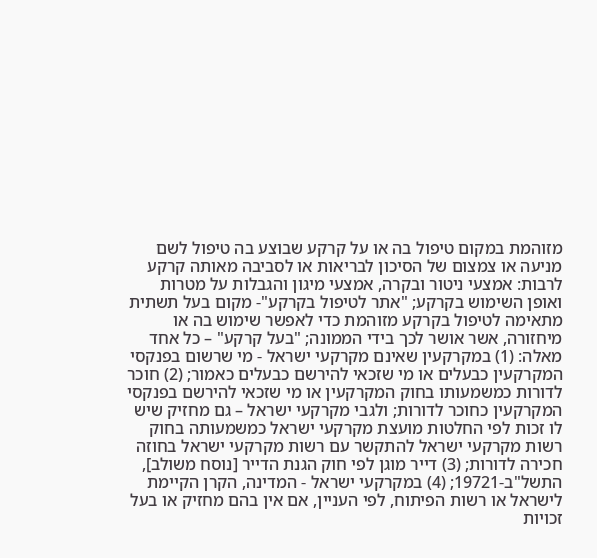מזוהמת במקום טיפול בה או על קרקע שבוצע בה טיפול לשם מניעה או צמצום של הסיכון לבריאות או לסביבה מאותה קרקע לרבות: אמצעי ניטור ובקרה, אמצעי מיגון והגבלות על מטרות ואופן השימוש בקרקע; "אתר לטיפול בקרקע"- מקום בעל תשתית מתאימה לטיפול בקרקע מזוהמת כדי לאפשר שימוש בה או מיחזורה, אשר אושר לכך בידי הממונה; "בעל קרקע" – כל אחד מאלה: (1) במקרקעין שאינם מקרקעי ישראל - מי שרשום בפנקסי המקרקעין כבעלים או מי שזכאי להירשם כבעלים כאמור; (2) חוכר לדורות כמשמעותו בחוק המקרקעין או מי שזכאי להירשם בפנקסי המקרקעין כחוכר לדורות; ולגבי מקרקעי ישראל – גם מחזיק שיש לו זכות לפי החלטות מועצת מקרקעי ישראל כמשמעותה בחוק רשות מקרקעי ישראל להתקשר עם רשות מקרקעי ישראל בחוזה חכירה לדורות; (3) דייר מוגן לפי חוק הגנת הדייר [נוסח משולב], התשל"ב-19721; (4) במקרקעי ישראל - המדינה, הקרן הקיימת לישראל או רשות הפיתוח, לפי העניין, אם אין בהם מחזיק או בעל זכויות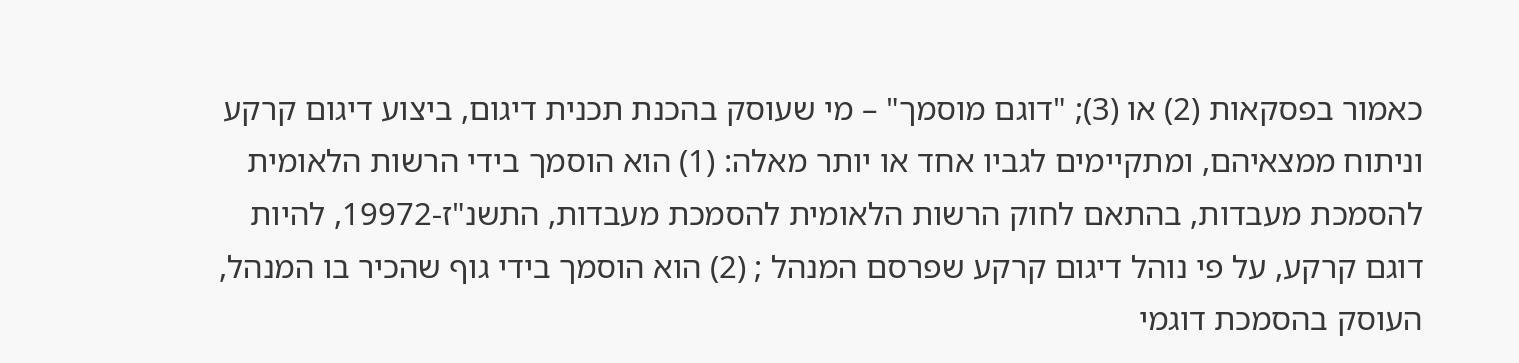כאמור בפסקאות (2) או (3); "דוגם מוסמך" – מי שעוסק בהכנת תכנית דיגום, ביצוע דיגום קרקע וניתוח ממצאיהם, ומתקיימים לגביו אחד או יותר מאלה: (1) הוא הוסמך בידי הרשות הלאומית להסמכת מעבדות, בהתאם לחוק הרשות הלאומית להסמכת מעבדות, התשנ"ז-19972, להיות דוגם קרקע, על פי נוהל דיגום קרקע שפרסם המנהל ; (2) הוא הוסמך בידי גוף שהכיר בו המנהל, העוסק בהסמכת דוגמי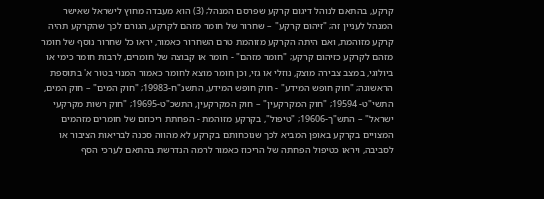קרקע, בהתאם לנוהל דיגום קרקע שפרסם המנהל; (3) הוא מעבדה מחוץ לישראל שאישר המנהל לעניין זה; "זיהום קרקע" – שחרור של חומר מזהם לקרקע, הגורם לכך שהקרקע תהיה קרקע מזוהמת, ואם היתה הקרקע מזוהמת טרם השחרור כאמור, יראו כל שחרור נוסף של חומר מזהם לקרקע כזיהום קרקע; "חומר מזהם" - חומר או קבוצה של חומרים, לרבות חומר כימי או ביולוגי, במצב צבירה מוצק, נוזלי או גזי, וכן חומר מוצא לחומר כאמור המנוי בטור א' בתוספת הראשונה; "חוק חופש המידע" - חוק חופש המידע, התשנ"ח-19983; "חוק המים" – חוק המים, התשי"ט- 19594; "חוק המקרקעין" – חוק המקרקעין, התשכ"ט-19695; "חוק רשות מקרקעי ישראל" – התש"ך-19606; "טיפול", בקרקע מזוהמת - הפחתת ריכוזם של חומרים מזהמים המצויים בקרקע באופן המביא לכך שנוכחותם בקרקע לא מהווה סכנה לבריאות הציבור או לסביבה, ויראו כטיפול הפחתה של הריכוז כאמור לרמה הנדרשת בהתאם לערכי הסף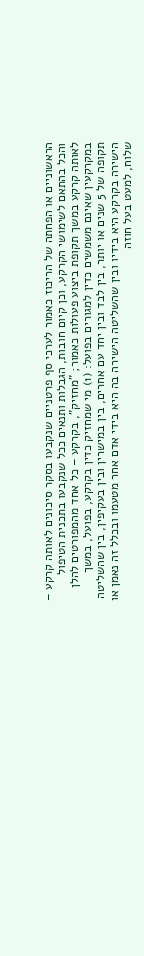הראשוניים או הפחתה של הריכוז כאמור לערכי סף פרטניים שנקבעו בסקר סיכונים לאותה קרקע – והכל בהתאם לשימושי הקרקע, וכן קיום חובות, הגבלות ותנאים ככל שנקבעו בתכנית הטיפול לאותה קרקע במשך תקופת ביצוע פעולות כאמור; "מחזיק", בקרקע – כל אחד מהמפורטים להלן במקרקעין שאינם משמשים כדין למגורים בפועל: (1) מי שמחזיק כדין בקרקע, בפועל, במשך תקופה של 5 שנים או יותר, בין לבד ובין יחד עם אחרים, בין במישרין ובין בעקיפין, בין שהשליטה הישירה בקרקע היא בידיו ובין שהשליטה הישירה בה היא בידי אדם אחר מטעמו ובכלל זה נאמן או שלוח, למעט בעל חוזה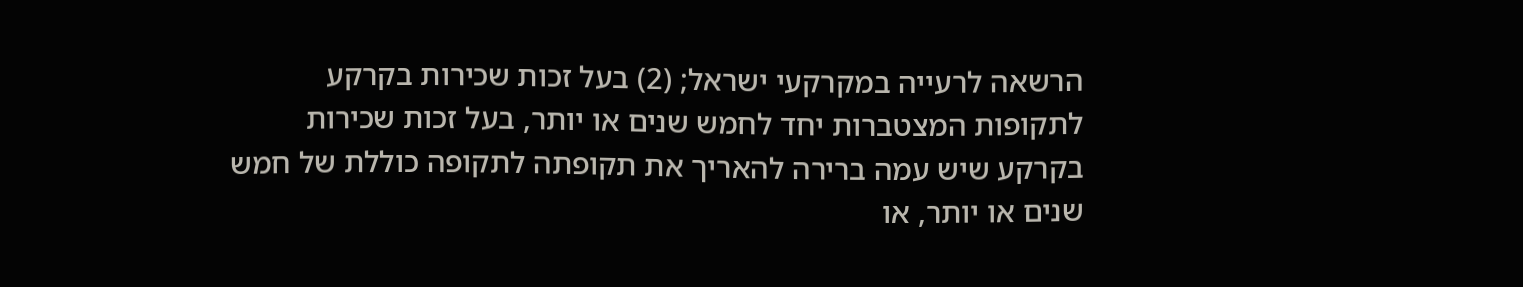הרשאה לרעייה במקרקעי ישראל; (2) בעל זכות שכירות בקרקע לתקופות המצטברות יחד לחמש שנים או יותר, בעל זכות שכירות בקרקע שיש עמה ברירה להאריך את תקופתה לתקופה כוללת של חמש שנים או יותר, או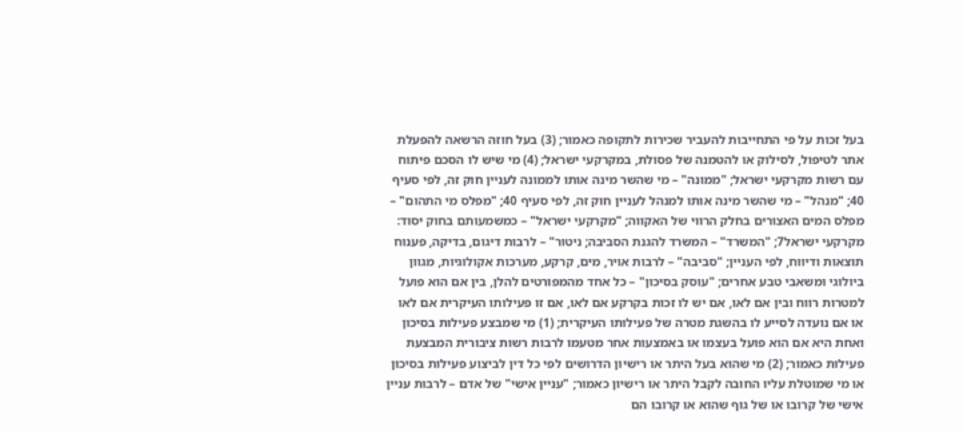בעל זכות על פי התחייבות להעביר שכירות לתקופה כאמור; (3) בעל חוזה הרשאה להפעלת אתר לטיפול, לסילוק או להטמנה של פסולת, במקרקעי ישראל; (4) מי שיש לו הסכם פיתוח עם רשות מקרקעי ישראל; "ממונה" – מי שהשר מינה אותו לממונה לעניין חוק זה, לפי סעיף 40; "מנהל" – מי שהשר מינה אותו למנהל לעניין חוק זה, לפי סעיף 40; "מפלס מי התהום" – מפלס המים האצורים בחלק הרווי של האקווה; "מקרקעי ישראל" – כמשמעותם בחוק יסוד: מקרקעי ישראל7; "המשרד" – המשרד להגנת הסביבה; ניטור" – לרבות דיגום, בדיקה, פענוח תוצאות ודיווח, לפי העניין; "סביבה" – לרבות אויר, מים, קרקע, מערכות אקולוגיות, מגוון ביולוגי ומשאבי טבע אחרים; "עוסק בסיכון" – כל אחד מהמפורטים להלן, בין אם הוא פועל למטרות רווח ובין אם לאו, אם יש לו זכות בקרקע אם לאו, אם זו פעילותו העיקרית אם לאו או אם נועדה לסייע לו בהשגת מטרה של פעילותו העיקרית; (1) מי שמבצע פעילות בסיכון ואחת היא אם הוא פועל בעצמו או באמצעות אחר מטעמו לרבות רשות ציבורית המבצעת פעילות כאמור; (2) מי שהוא בעל היתר או רישיון הדרושים לפי כל דין לביצוע פעילות בסיכון או מי שמוטלת עליו החובה לקבל היתר או רישיון כאמור; "עניין אישי" של אדם – לרבות עניין אישי של קרובו או של גוף שהוא או קרובו הם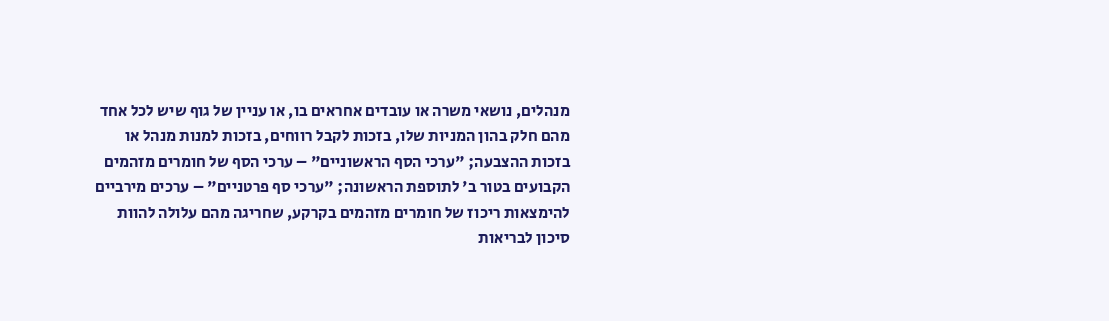מנהלים, נושאי משרה או עובדים אחראים בו, או עניין של גוף שיש לכל אחד מהם חלק בהון המניות שלו, בזכות לקבל רווחים, בזכות למנות מנהל או בזכות ההצבעה; "ערכי הסף הראשוניים" – ערכי הסף של חומרים מזהמים הקבועים בטור ב' לתוספת הראשונה; "ערכי סף פרטניים" – ערכים מירביים להימצאות ריכוז של חומרים מזהמים בקרקע, שחריגה מהם עלולה להוות סיכון לבריאות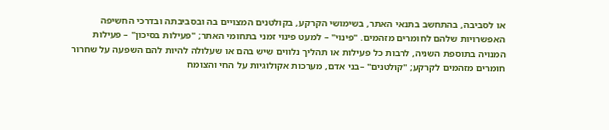או לסביבה, בהתחשב בתנאי האתר, בשימושי הקרקע, בקולטנים המצויים בה ובסביבתה ובדרכי החשיפה האפשרויות שלהם לחומרים מזהמים. "פינוי" – למעט פינוי זמני בתחומי האתר; "פעילות בסיכון" – פעילות המנויה בתוספת השניה, לרבות כל פעילות או תהליך נלווים שיש בהם או שעלולה להיות להם השפעה על שחרור חומרים מזהמים לקרקע; "קולטנים" –בני אדם, מערכות אקולוגיות על החי והצומח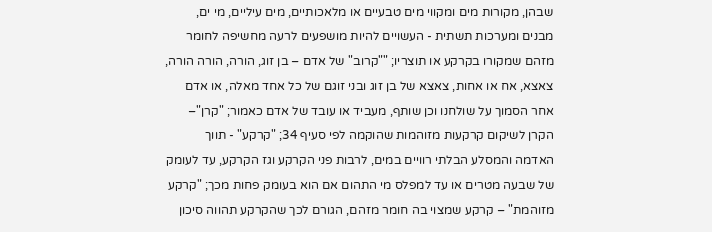שבהן, מקורות מים ומקווי מים טבעיים או מלאכותיים, מים עיליים, מי ים, מבנים ומערכות תשתית - העשויים להיות מושפעים לרעה מחשיפה לחומר מזהם שמקורו בקרקע או תוצריו; ""קרוב" של אדם – בן זוג, הורה, הורה הורה, צאצא, אח או אחות, צאצא של בן זוג ובני זוגם של כל אחד מאלה, או אדם אחר הסמוך על שולחנו וכן שותף, מעביד או עובד של אדם כאמור; "קרן"– הקרן לשיקום קרקעות מזוהמות שהוקמה לפי סעיף 34; "קרקע" - תווך האדמה והמסלע הבלתי רוויים במים, לרבות פני הקרקע וגז הקרקע, עד לעומק של שבעה מטרים או עד למפלס מי התהום אם הוא בעומק פחות מכך; "קרקע מזוהמת" – קרקע שמצוי בה חומר מזהם, הגורם לכך שהקרקע תהווה סיכון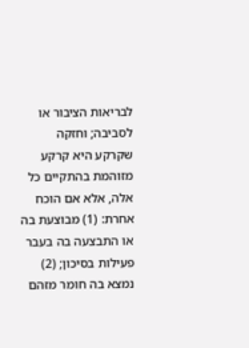לבריאות הציבור או לסביבה; וחזקה שקרקע היא קרקע מזוהמת בהתקיים כל אלה, אלא אם הוכח אחרת: (1) מבוצעת בה או התבצעה בה בעבר פעילות בסיכון; (2) נמצא בה חומר מזהם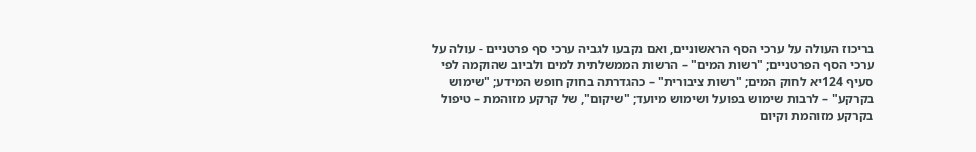בריכוז העולה על ערכי הסף הראשוניים, ואם נקבעו לגביה ערכי סף פרטניים - עולה על ערכי הסף הפרטניים; "רשות המים" – הרשות הממשלתית למים ולביוב שהוקמה לפי סעיף 124יא לחוק המים; "רשות ציבורית" – כהגדרתה בחוק חופש המידע; "שימוש בקרקע" – לרבות שימוש בפועל ושימוש מיועד; "שיקום", של קרקע מזוהמת – טיפול בקרקע מזוהמת וקיום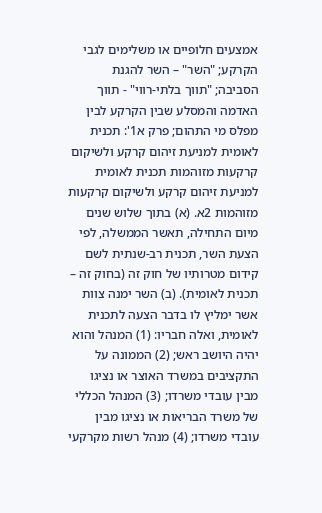אמצעים חלופיים או משלימים לגבי הקרקע; "השר" – השר להגנת הסביבה; "תווך בלתי-רווי" - תווך האדמה והמסלע שבין הקרקע לבין מפלס מי התהום; פרק א1': תכנית לאומית למניעת זיהום קרקע ולשיקום קרקעות מזוהמות תכנית לאומית למניעת זיהום קרקע ולשיקום קרקעות מזוהמות 2א. (א) בתוך שלוש שנים מיום התחילה, תאשר הממשלה, לפי הצעת השר, תכנית רב-שנתית לשם קידום מטרותיו של חוק זה (בחוק זה – תכנית לאומית). (ב) השר ימנה צוות אשר ימליץ לו בדבר הצעה לתכנית לאומית, ואלה חבריו: (1) המנהל והוא יהיה היושב ראש; (2) הממונה על התקציבים במשרד האוצר או נציגו מבין עובדי משרדו; (3) המנהל הכללי של משרד הבריאות או נציגו מבין עובדי משרדו; (4) מנהל רשות מקרקעי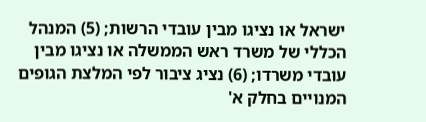ישראל או נציגו מבין עובדי הרשות; (5) המנהל הכללי של משרד ראש הממשלה או נציגו מבין עובדי משרדו; (6) נציג ציבור לפי המלצת הגופים המנויים בחלק א'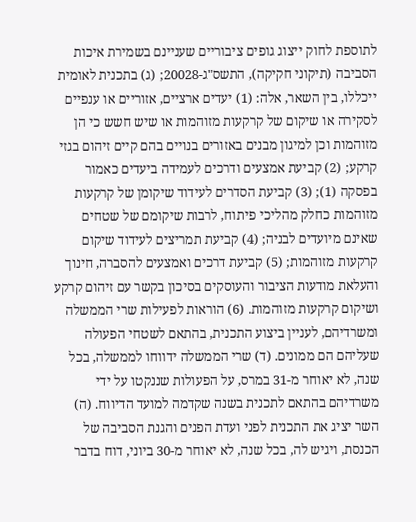לתוספת לחוק ייצוג גופים ציבוריים שעניינם בשמירת איכות הסביבה (תיקוני חקיקה), התשס"ג-20028; (ג) בתכנית לאומית ייכללו, בין השאר, אלה: (1) יעדים ארציים, אזוריים או ענפיים לסקירה או שיקום של קרקעות מזוהמות או שיש חשש כי הן מזוהמות וכן למיגון מבנים באזורים בנויים בהם קיים זיהום בגזי קרקע; (2) קביעת אמצעים ודרכים לעמידה ביעדים כאמור בפסקה (1); (3) קביעת הסדרים לעידוד שיקומן של קרקעות מזוהמות כחלק מהליכי פיתוח, לרבות שיקומם של שטחים שאינם מיועדים לבניה; (4) קביעת תמריצים לעידוד שיקום קרקעות מזוהמות; (5) קביעת דרכים ואמצעים להסברה, חינוך והעלאת מודעות הציבור והעוסקים בסיכון בקשר עם זיהום קרקע ושיקום קרקעות מזוהמות. (6) הוראות לפעילות שרי הממשלה ומשרדיהם, לעניין ביצוע התכנית, בהתאם לשטחי הפעולה שעליהם הם ממונים. (ד) שרי הממשלה ידווחו לממשלה, בכל שנה, לא יאוחר מ-31 במרס, על הפעולות שננקטו על ידי משרדיהם בהתאם לתכנית בשנה שקדמה למועד הדיווח. (ה) השר יציג את התכנית לפני ועדת הפנים והגנת הסביבה של הכנסת, ויגיש לה, בכל שנה, לא יאוחר מ-30 ביוני, דוח בדבר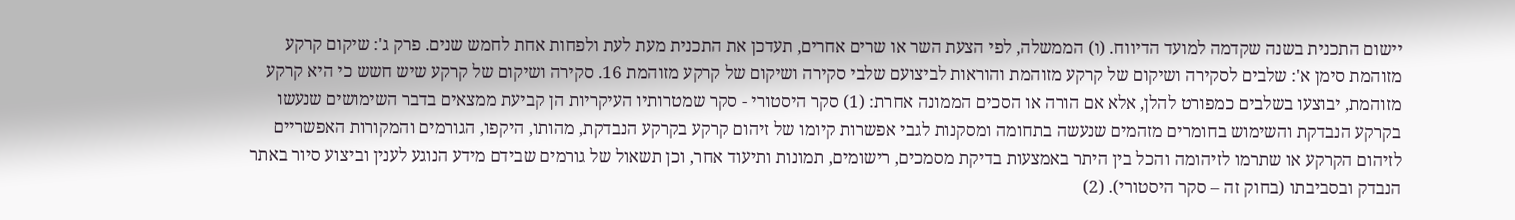יישום התכנית בשנה שקדמה למועד הדיווח. (ו) הממשלה, לפי הצעת השר או שרים אחרים, תעדכן את התכנית מעת לעת ולפחות אחת לחמש שנים. פרק ג': שיקום קרקע מזוהמת סימן א': שלבים לסקירה ושיקום של קרקע מזוהמת והוראות לביצועם שלבי סקירה ושיקום של קרקע מזוהמת 16. סקירה ושיקום של קרקע שיש חשש כי היא קרקע מזוהמת, יבוצעו בשלבים כמפורט להלן, אלא אם הורה או הסכים הממונה אחרת: (1) סקר היסטורי - סקר שמטרותיו העיקריות הן קביעת ממצאים בדבר השימושים שנעשו בקרקע הנבדקת והשימוש בחומרים מזהמים שנעשה בתחומה ומסקנות לגבי אפשרות קיומו של זיהום קרקע בקרקע הנבדקת, מהותו, היקפו, הגורמים והמקורות האפשריים לזיהום הקרקע או שתרמו לזיהומה והכל בין היתר באמצעות בדיקת מסמכים, רישומים, תמונות ותיעוד אחר, וכן תשאול של גורמים שבידם מידע הנוגע לענין וביצוע סיור באתר הנבדק ובסביבתו (בחוק זה – סקר היסטורי). (2)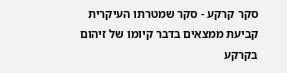סקר קרקע - סקר שמטרתו העיקרית קביעת ממצאים בדבר קיומו של זיהום בקרקע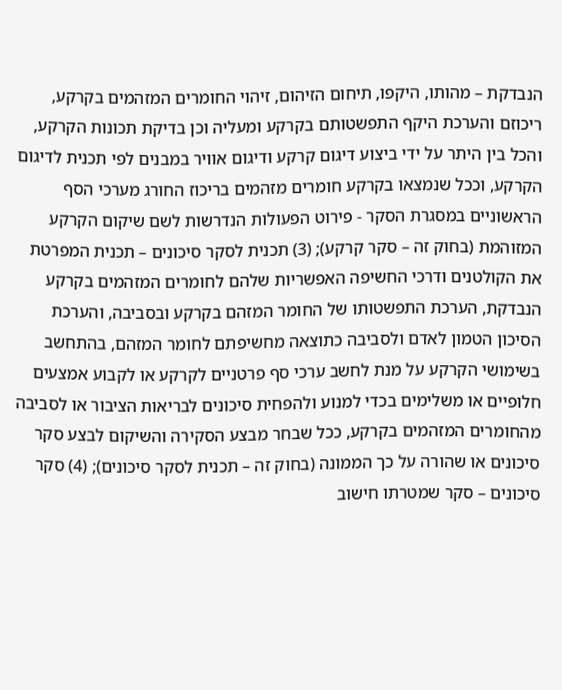הנבדקת – מהותו, היקפו, תיחום הזיהום, זיהוי החומרים המזהמים בקרקע, ריכוזם והערכת היקף התפשטותם בקרקע ומעליה וכן בדיקת תכונות הקרקע, והכל בין היתר על ידי ביצוע דיגום קרקע ודיגום אוויר במבנים לפי תכנית לדיגום הקרקע, וככל שנמצאו בקרקע חומרים מזהמים בריכוז החורג מערכי הסף הראשוניים במסגרת הסקר - פירוט הפעולות הנדרשות לשם שיקום הקרקע המזוהמת (בחוק זה – סקר קרקע); (3) תכנית לסקר סיכונים – תכנית המפרטת את הקולטנים ודרכי החשיפה האפשריות שלהם לחומרים המזהמים בקרקע הנבדקת, הערכת התפשטותו של החומר המזהם בקרקע ובסביבה, והערכת הסיכון הטמון לאדם ולסביבה כתוצאה מחשיפתם לחומר המזהם, בהתחשב בשימושי הקרקע על מנת לחשב ערכי סף פרטניים לקרקע או לקבוע אמצעים חלופיים או משלימים בכדי למנוע ולהפחית סיכונים לבריאות הציבור או לסביבה מהחומרים המזהמים בקרקע, ככל שבחר מבצע הסקירה והשיקום לבצע סקר סיכונים או שהורה על כך הממונה (בחוק זה – תכנית לסקר סיכונים); (4) סקר סיכונים – סקר שמטרתו חישוב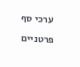ערכי סף פרטניים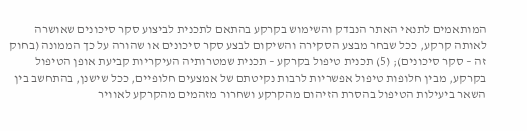המותאמים לתנאי האתר הנבדק והשימוש בקרקע בהתאם לתכנית לביצוע סקר סיכונים שאושרה לאותה קרקע, ככל שבחר מבצע הסקירה והשיקום לבצע סקר סיכונים או שהורה על כך הממונה (בחוק זה – סקר סיכונים); (5) תכנית טיפול בקרקע – תכנית שמטרותיה העיקריות קביעת אופן הטיפול בקרקע, מבין חלופות טיפול אפשריות לרבות נקיטתם של אמצעים חלופיים, ככל שישנן, בהתחשב בין השאר ביעילות הטיפול בהסרת הזיהום מהקרקע ושחרור מזהמים מהקרקע לאוויר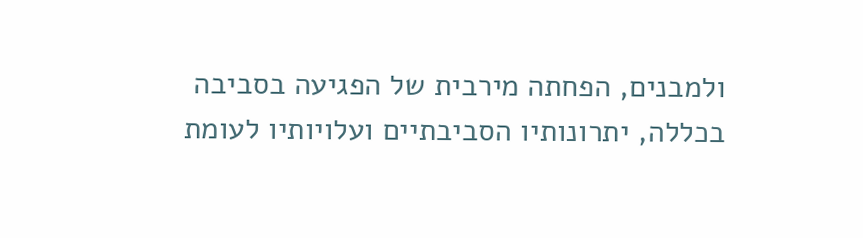ולמבנים, הפחתה מירבית של הפגיעה בסביבה בכללה, יתרונותיו הסביבתיים ועלויותיו לעומת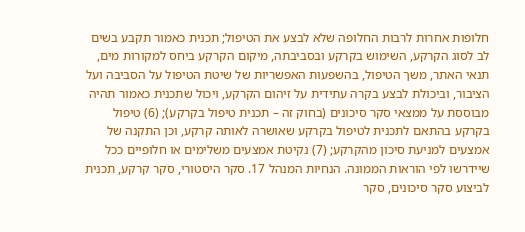חלופות אחרות לרבות החלופה שלא לבצע את הטיפול; תכנית כאמור תקבע בשים לב לסוג הקרקע, השימוש בקרקע ובסביבתה, מיקום הקרקע ביחס למקורות מים, תנאי האתר, משך הטיפול, בהשפעות האפשריות של שיטת הטיפול על הסביבה ועל הציבור, וביכולת לבצע בקרה עתידית על זיהום הקרקע, ויכול שתכנית כאמור תהיה מבוססת על ממצאי סקר סיכונים (בחוק זה – תכנית טיפול בקרקע); (6) טיפול בקרקע בהתאם לתכנית לטיפול בקרקע שאושרה לאותה קרקע, וכן התקנה של אמצעים למניעת סיכון מהקרקע; (7) נקיטת אמצעים משלימים או חלופיים ככל שיידרשו לפי הוראות הממונה. הנחיות המנהל 17. סקר היסטורי, סקר קרקע, תכנית לביצוע סקר סיכונים, סקר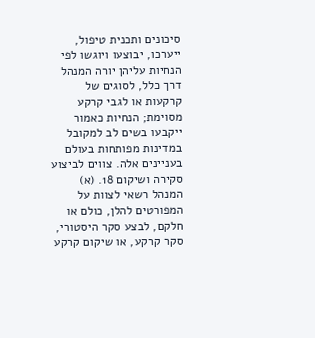סיכונים ותכנית טיפול, ייערכו, יבוצעו ויוגשו לפי הנחיות עליהן יורה המנהל דרך כלל, לסוגים של קרקעות או לגבי קרקע מסוימת; הנחיות כאמור ייקבעו בשים לב למקובל במדינות מפותחות בעולם בעניינים אלה. צווים לביצוע סקירה ושיקום 18. (א) המנהל רשאי לצוות על המפורטים להלן, כולם או חלקם, לבצע סקר היסטורי, סקר קרקע, או שיקום קרקע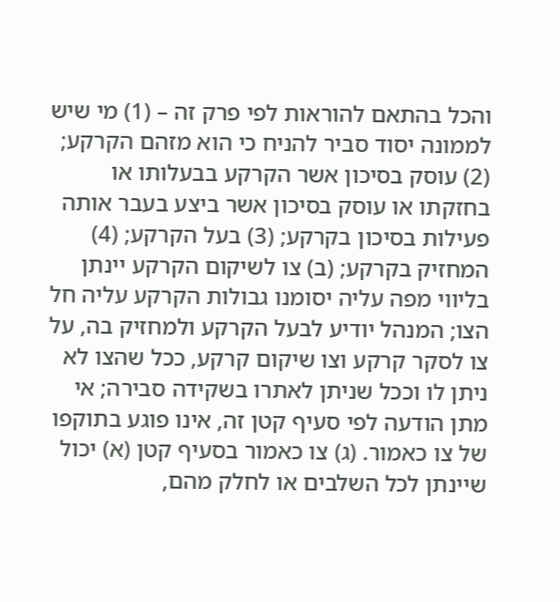והכל בהתאם להוראות לפי פרק זה – (1) מי שיש לממונה יסוד סביר להניח כי הוא מזהם הקרקע; (2) עוסק בסיכון אשר הקרקע בבעלותו או בחזקתו או עוסק בסיכון אשר ביצע בעבר אותה פעילות בסיכון בקרקע; (3) בעל הקרקע; (4) המחזיק בקרקע; (ב) צו לשיקום הקרקע יינתן בליווי מפה עליה יסומנו גבולות הקרקע עליה חל הצו; המנהל יודיע לבעל הקרקע ולמחזיק בה, על צו לסקר קרקע וצו שיקום קרקע, ככל שהצו לא ניתן לו וככל שניתן לאתרו בשקידה סבירה; אי מתן הודעה לפי סעיף קטן זה, אינו פוגע בתוקפו של צו כאמור. (ג) צו כאמור בסעיף קטן (א) יכול שיינתן לכל השלבים או לחלק מהם,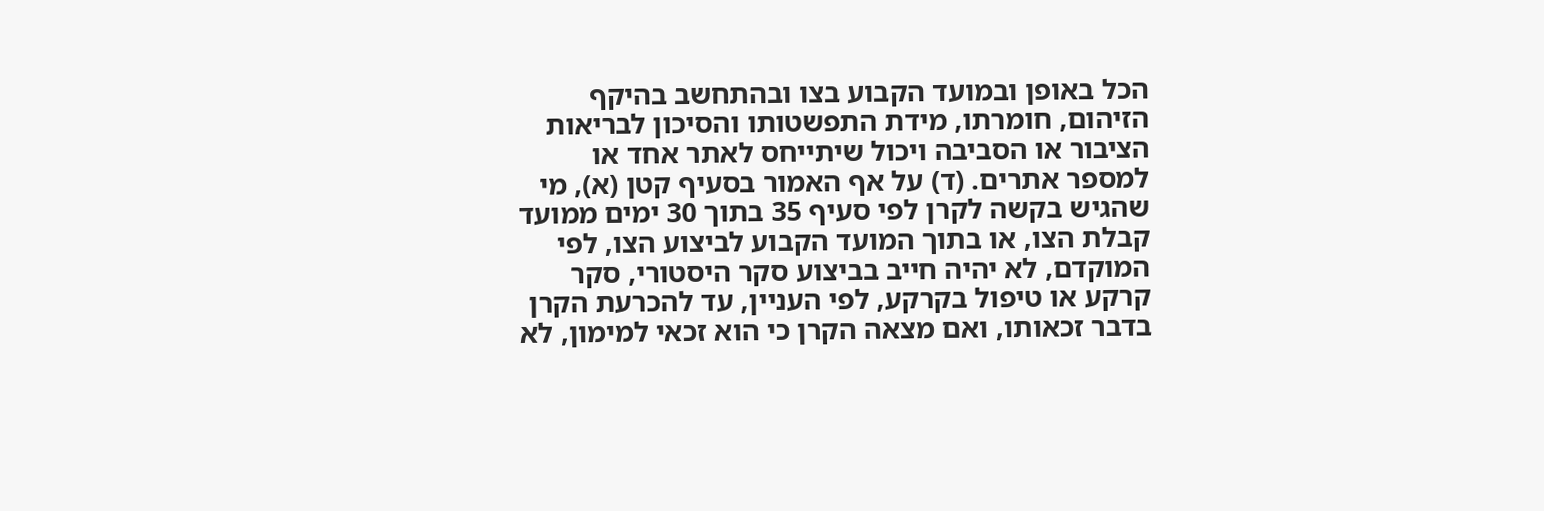הכל באופן ובמועד הקבוע בצו ובהתחשב בהיקף הזיהום, חומרתו, מידת התפשטותו והסיכון לבריאות הציבור או הסביבה ויכול שיתייחס לאתר אחד או למספר אתרים. (ד) על אף האמור בסעיף קטן (א), מי שהגיש בקשה לקרן לפי סעיף 35 בתוך 30 ימים ממועד קבלת הצו, או בתוך המועד הקבוע לביצוע הצו, לפי המוקדם, לא יהיה חייב בביצוע סקר היסטורי, סקר קרקע או טיפול בקרקע, לפי העניין, עד להכרעת הקרן בדבר זכאותו, ואם מצאה הקרן כי הוא זכאי למימון, לא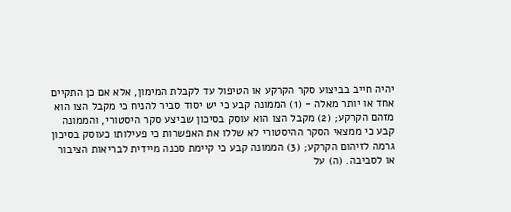יהיה חייב בביצוע סקר הקרקע או הטיפול עד לקבלת המימון, אלא אם כן התקיים אחד או יותר מאלה - (1) הממונה קבע כי יש יסוד סביר להניח כי מקבל הצו הוא מזהם הקרקע; (2) מקבל הצו הוא עוסק בסיכון שביצע סקר היסטורי, והממונה קבע כי ממצאי הסקר ההיסטורי לא שללו את האפשרות כי פעילותו כעוסק בסיכון גרמה לזיהום הקרקע; (3) הממונה קבע כי קיימת סכנה מיידית לבריאות הציבור או לסביבה. (ה) על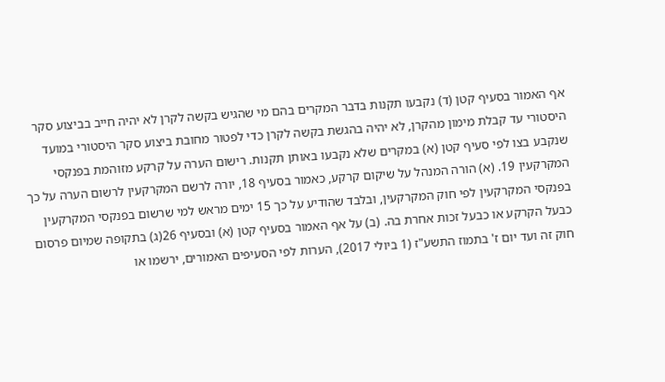אף האמור בסעיף קטן (ד) נקבעו תקנות בדבר המקרים בהם מי שהגיש בקשה לקרן לא יהיה חייב בביצוע סקר היסטורי עד קבלת מימון מהקרן, לא יהיה בהגשת בקשה לקרן כדי לפטור מחובת ביצוע סקר היסטורי במועד שנקבע בצו לפי סעיף קטן (א) במקרים שלא נקבעו באותן תקנות. רישום הערה על קרקע מזוהמת בפנקסי המקרקעין 19. (א) הורה המנהל על שיקום קרקע, כאמור בסעיף 18, יורה לרשם המקרקעין לרשום הערה על כך בפנקסי המקרקעין לפי חוק המקרקעין, ובלבד שהודיע על כך 15 ימים מראש למי שרשום בפנקסי המקרקעין כבעל הקרקע או כבעל זכות אחרת בה. (ב) על אף האמור בסעיף קטן (א) ובסעיף 26(ג) בתקופה שמיום פרסום חוק זה ועד יום ז' בתמוז התשע"ז (1 ביולי 2017), הערות לפי הסעיפים האמורים, ירשמו או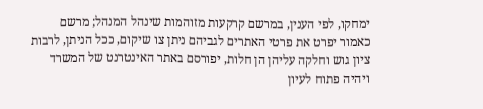ימחקו, לפי הענין, במרשם קרקעות מזוהמות שינהל המנהל; מרשם כאמור יפרט את פרטי האתרים לגביהם ניתן צו שיקום, ככל הניתן, לרבות ציון גוש וחלקה עליהן הן חלות, יפורסם באתר האינטרנט של המשרד ויהיה פתוח לעיון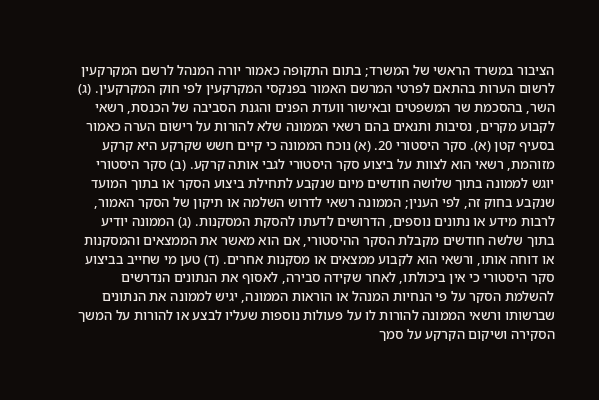הציבור במשרד הראשי של המשרד; בתום התקופה כאמור יורה המנהל לרשם המקרקעין לרשום הערות בהתאם לפרטי המרשם האמור בפנקסי המקרקעין לפי חוק המקרקעין. (ג) השר, בהסכמת שר המשפטים ובאישור וועדת הפנים והגנת הסביבה של הכנסת, רשאי לקבוע מקרים, נסיבות ותנאים בהם רשאי הממונה שלא להורות על רישום הערה כאמור בסעיף קטן (א). סקר היסטורי 20. (א) נוכח הממונה כי קיים חשש שקרקע היא קרקע מזוהמת, רשאי הוא לצוות על ביצוע סקר היסטורי לגבי אותה קרקע. (ב) סקר היסטורי יוגש לממונה בתוך שלושה חודשים מיום שנקבע לתחילת ביצוע הסקר או בתוך המועד שנקבע בחוק זה, לפי הענין; הממונה רשאי לדרוש השלמה או תיקון של הסקר האמור, לרבות מידע או נתונים נוספים, הדרושים לדעתו להסקת המסקנות. (ג) הממונה יודיע בתוך שלשה חודשים מקבלת הסקר ההיסטורי, אם הוא מאשר את הממצאים והמסקנות או דוחה אותו, ורשאי הוא לקבוע ממצאים או מסקנות אחרים. (ד) טען מי שחייב בביצוע סקר היסטורי כי אין ביכולתו, לאחר שקידה סבירה, לאסוף את הנתונים הנדרשים להשלמת הסקר על פי הנחיות המנהל או הוראות הממונה, יגיש לממונה את הנתונים שברשותו ורשאי הממונה להורות לו על פעולות נוספות שעליו לבצע או להורות על המשך הסקירה ושיקום הקרקע על סמך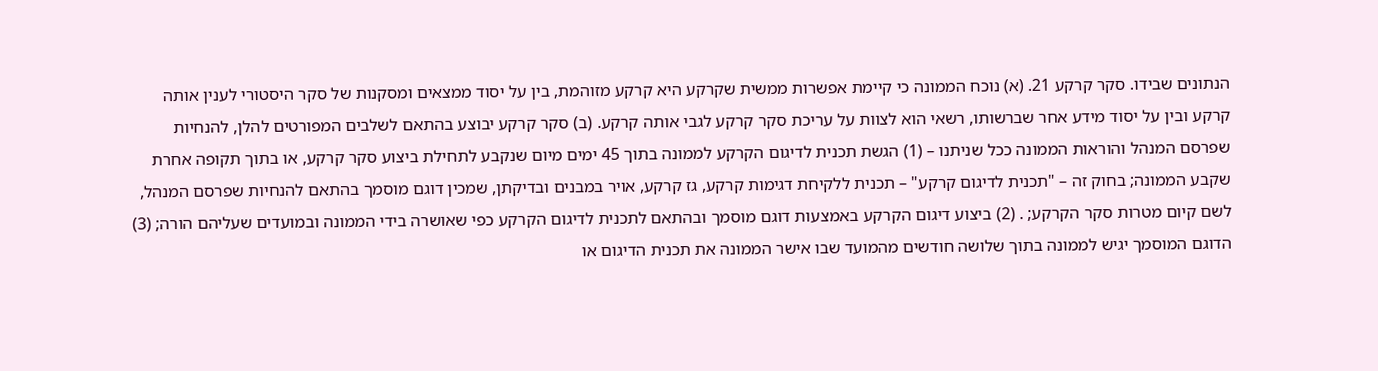הנתונים שבידו. סקר קרקע 21. (א) נוכח הממונה כי קיימת אפשרות ממשית שקרקע היא קרקע מזוהמת, בין על יסוד ממצאים ומסקנות של סקר היסטורי לענין אותה קרקע ובין על יסוד מידע אחר שברשותו, רשאי הוא לצוות על עריכת סקר קרקע לגבי אותה קרקע. (ב) סקר קרקע יבוצע בהתאם לשלבים המפורטים להלן, להנחיות שפרסם המנהל והוראות הממונה ככל שניתנו – (1) הגשת תכנית לדיגום הקרקע לממונה בתוך 45 ימים מיום שנקבע לתחילת ביצוע סקר קרקע, או בתוך תקופה אחרת שקבע הממונה; בחוק זה – "תכנית לדיגום קרקע" – תכנית ללקיחת דגימות קרקע, גז קרקע, אויר במבנים ובדיקתן, שמכין דוגם מוסמך בהתאם להנחיות שפרסם המנהל, לשם קיום מטרות סקר הקרקע; . (2) ביצוע דיגום הקרקע באמצעות דוגם מוסמך ובהתאם לתכנית לדיגום הקרקע כפי שאושרה בידי הממונה ובמועדים שעליהם הורה; (3) הדוגם המוסמך יגיש לממונה בתוך שלושה חודשים מהמועד שבו אישר הממונה את תכנית הדיגום או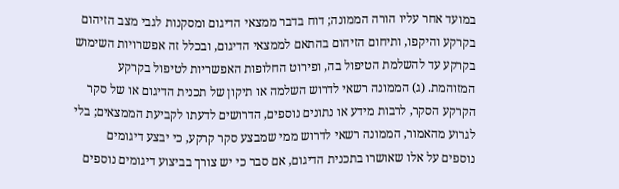במועד אחר עליו הורה הממונה; דוח בדבר ממצאי הדיגום ומסקנות לגבי מצב הזיהום בקרקע והיקפו, ותיחום הזיהום בהתאם לממצאי הדיגום, ובכלל זה אפשרויות השימוש בקרקע עד להשלמת הטיפול בה, ופירוט החלופות האפשריות לטיפול בקרקע המזוהמת. (ג) הממונה רשאי לדרוש השלמה או תיקון של תכנית הדיגום או של סקר הקרקע הסקר, לרבות מידע או נתונים נוספים, הדרושים לדעתו לקביעת הממצאים; בלי לגרוע מהאמור, הממונה רשאי לדרוש ממי שמבצע סקר קרקע, כי יבצע דיגומים נוספים על אלו שאושרו בתכנית הדיגום, אם סבר כי יש צורך בביצוע דיגומים נוספים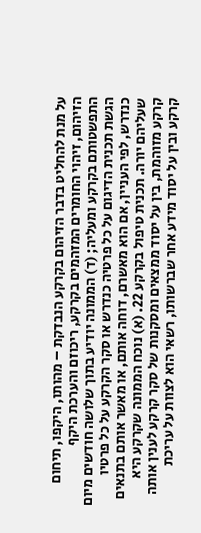על מנת להחליט בדבר הזיהום בקרקע הנבדקת – מהותו, היקפו, תיחום הזיהום, זיהוי החומרים המזהמים בקרקע, ריכוזם והערכת היקף התפשטותם בקרקע ומעליה; (ד) הממונה יודיע בתוך שלושה חודשים מיום הגשת תכנית הדיגום על כל פרטיה כנדרש או סקר הקרקע על כל פרטיו כנדרש, לפי העניין, אם הוא מאשרם, דוחה אותם, או מאשר אותם בתנאים שעליהם יורה. תכנית טיפול בקרקע 22. (א) נוכח הממונה שקרקע היא קרקע מזוהמת, בין על יסוד ממצאים ומסקנות של סקר קרקע לענין אותה קרקע ובין על יסוד מידע אחר שברשותו, רשאי הוא לצוות על עריכת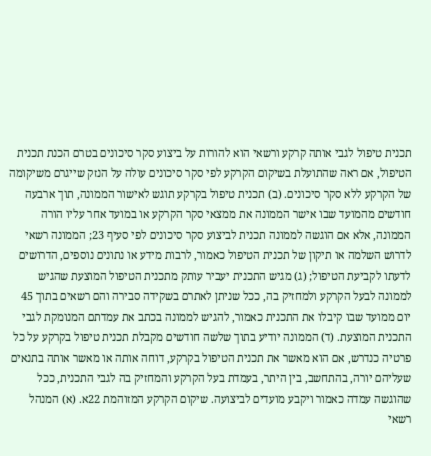תכנית טיפול לגבי אותה קרקע ורשאי הוא להורות על ביצוע סקר סיכונים בטרם הכנת תכנית הטיפול, אם ראה שהתועלת בשיקום הקרקע לפי סקר סיכונים עולה על הנזק שייגרם משיקומה של הקרקע ללא סקר סיכונים. (ב) תכנית טיפול בקרקע תוגש לאישור הממונה, תוך ארבעה חודשים מהמועד שבו אישר הממונה את ממצאי סקר הקרקע או במועד אחר עליו הורה הממונה, אלא אם הוגשה לממונה תכנית לביצוע סקר סיכונים לפי סעיף 23; הממונה רשאי לדרוש השלמה או תיקון של תכנית הטיפול כאמור, לרבות מידע או נתונים נוספים, הדרושים לדעתו לקביעת הטיפול; (ג) מגיש התכנית יעביר עותק מתכנית הטיפול המוצעת שהגיש לממונה לבעל הקרקע ולמחזיק בה, ככל שניתן לאתרם בשקידה סבירה והם רשאים בתוך 45 יום ממועד שבו קיבלו את התכנית כאמור, להגיש לממונה בכתב את עמדתם המנומקת לגבי התכנית המוצעת. (ד) הממונה יודיע בתוך שלשה חודשים מקבלת תכנית טיפול בקרקע על כל פרטיה כנדרש, אם הוא מאשר את תכנית הטיפול בקרקע, דוחה אותה או מאשר אותה בתנאים שעליהם יורה, בהתחשב, בין היתר, בעמדת בעל הקרקע והמחזיק בה לגבי התכנית, ככל שהוגשה עמדה כאמור ויקבע מועדים לביצועה. שיקום הקרקע המזוהמת 22א. (א) המנהל רשאי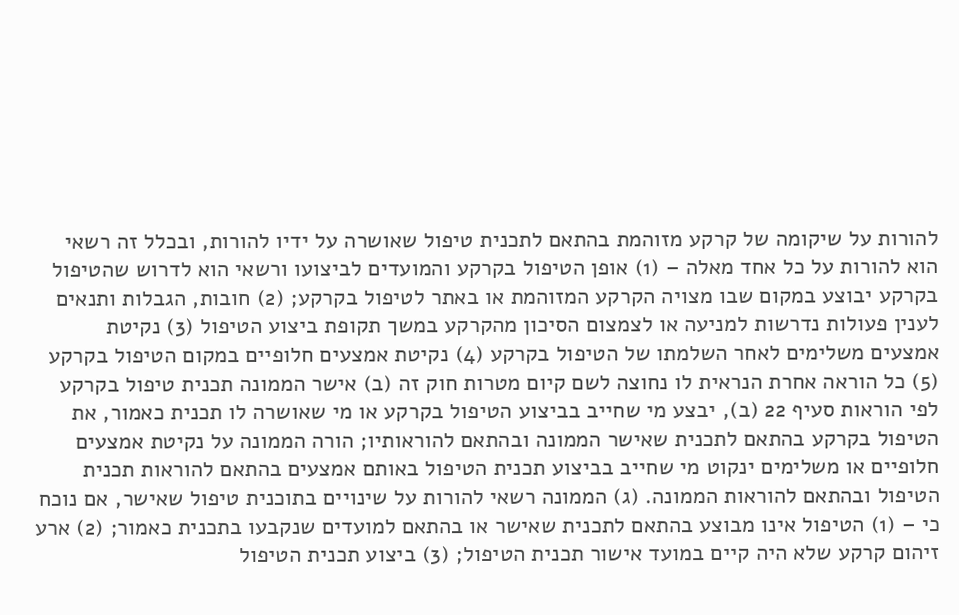להורות על שיקומה של קרקע מזוהמת בהתאם לתכנית טיפול שאושרה על ידיו להורות, ובכלל זה רשאי הוא להורות על כל אחד מאלה – (1) אופן הטיפול בקרקע והמועדים לביצועו ורשאי הוא לדרוש שהטיפול בקרקע יבוצע במקום שבו מצויה הקרקע המזוהמת או באתר לטיפול בקרקע; (2) חובות, הגבלות ותנאים לענין פעולות נדרשות למניעה או לצמצום הסיכון מהקרקע במשך תקופת ביצוע הטיפול (3) נקיטת אמצעים משלימים לאחר השלמתו של הטיפול בקרקע (4) נקיטת אמצעים חלופיים במקום הטיפול בקרקע (5) כל הוראה אחרת הנראית לו נחוצה לשם קיום מטרות חוק זה (ב) אישר הממונה תכנית טיפול בקרקע לפי הוראות סעיף 22 (ב), יבצע מי שחייב בביצוע הטיפול בקרקע או מי שאושרה לו תכנית כאמור, את הטיפול בקרקע בהתאם לתכנית שאישר הממונה ובהתאם להוראותיו; הורה הממונה על נקיטת אמצעים חלופיים או משלימים ינקוט מי שחייב בביצוע תכנית הטיפול באותם אמצעים בהתאם להוראות תכנית הטיפול ובהתאם להוראות הממונה. (ג) הממונה רשאי להורות על שינויים בתוכנית טיפול שאישר, אם נוכח כי – (1) הטיפול אינו מבוצע בהתאם לתכנית שאישר או בהתאם למועדים שנקבעו בתכנית כאמור; (2) ארע זיהום קרקע שלא היה קיים במועד אישור תכנית הטיפול; (3) ביצוע תכנית הטיפול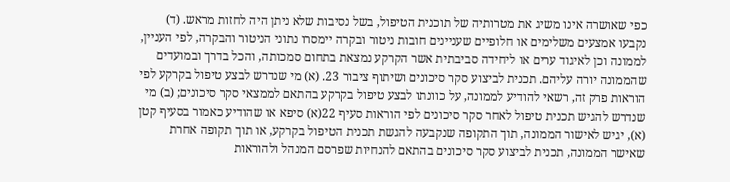כפי שאושרה אינו משיג את מטרותיה של תוכנית הטיפול, בשל נסיבות שלא ניתן היה לחזות מראש. (ד) נקבעו אמצעים משלימים או חלופיים שעניינים חובות ניטור ובקרה יימסרו נתוני הניטור והבקרה, לפי העניין, לממונה וכן לאיגוד ערים או ליחידה סביבתית אשר הקרקע נמצאת בתחום סמכותה, והכל בדרך ובמועדים שהממונה יורה עליהם. תכנית לביצוע סקר סיכונים ושיתוף ציבור 23. (א) מי שנדרש לבצע טיפול בקרקע לפי הוראות פרק זה, רשאי להודיע לממונה, על כוונתו לבצע טיפול בקרקע בהתאם לממצאי סקר סיכונים; (ב) מי שנדרש להגיש תכנית טיפול לאחר סקר סיכונים לפי הוראות סעיף 22(א) סיפא או שהודיע כאמור בסעיף קטן (א), יגיש לאישור הממונה, תוך התקופה שנקבעה להגשת תכנית הטיפול בקרקע, או תוך תקופה אחרת שאישר הממונה, תכנית לביצוע סקר סיכונים בהתאם להנחיות שפרסם המנהל ולהוראות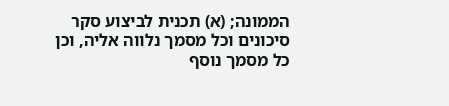הממונה; (א) תכנית לביצוע סקר סיכונים וכל מסמך נלווה אליה, וכן כל מסמך נוסף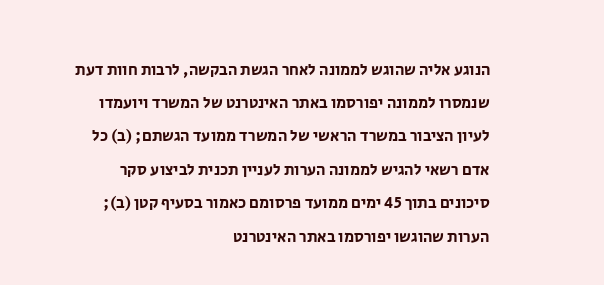הנוגע אליה שהוגש לממונה לאחר הגשת הבקשה, לרבות חוות דעת שנמסרו לממונה יפורסמו באתר האינטרנט של המשרד ויועמדו לעיון הציבור במשרד הראשי של המשרד ממועד הגשתם; (ב) כל אדם רשאי להגיש לממונה הערות לעניין תכנית לביצוע סקר סיכונים בתוך 45 ימים ממועד פרסומם כאמור בסעיף קטן (ב); הערות שהוגשו יפורסמו באתר האינטרנט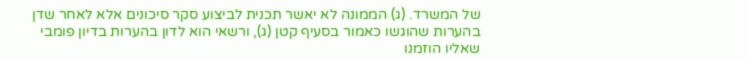של המשרד. (ג) הממונה לא יאשר תכנית לביצוע סקר סיכונים אלא לאחר שדן בהערות שהוגשו כאמור בסעיף קטן (ג), ורשאי הוא לדון בהערות בדיון פומבי שאליו הוזמנו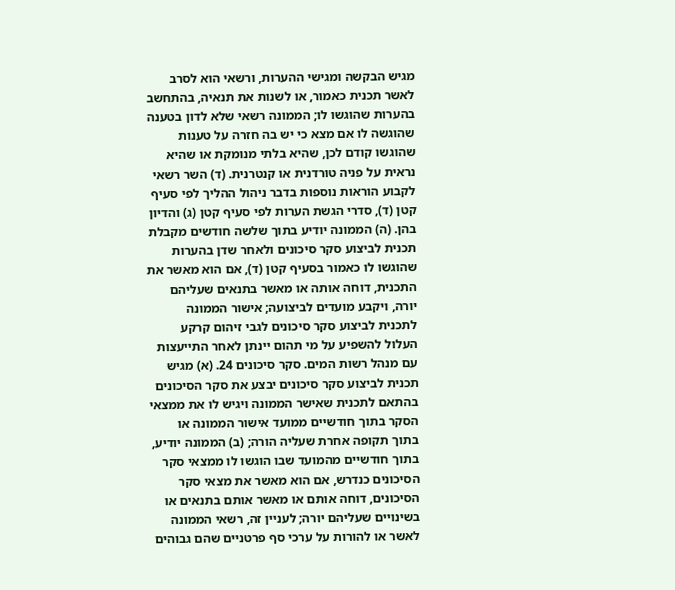מגיש הבקשה ומגישי ההערות, ורשאי הוא לסרב לאשר תכנית כאמור, או לשנות את תנאיה, בהתחשב בהערות שהוגשו לו; הממונה רשאי שלא לדון בטענה שהוגשה לו אם מצא כי יש בה חזרה על טענות שהוגשו קודם לכן, שהיא בלתי מנומקת או שהיא נראית על פניה טורדנית או קנטרנית. (ד) השר רשאי לקבוע הוראות נוספות בדבר ניהול ההליך לפי סעיף קטן (ד), סדרי הגשת הערות לפי סעיף קטן (ג) והדיון בהן. (ה) הממונה יודיע בתוך שלשה חודשים מקבלת תכנית לביצוע סקר סיכונים ולאחר שדן בהערות שהוגשו לו כאמור בסעיף קטן (ד), אם הוא מאשר את התכנית, דוחה אותה או מאשר בתנאים שעליהם יורה, ויקבע מועדים לביצועה; אישור הממונה לתכנית לביצוע סקר סיכונים לגבי זיהום קרקע העלול להשפיע על מי תהום יינתן לאחר התייעצות עם מנהל רשות המים. סקר סיכונים 24. (א) מגיש תכנית לביצוע סקר סיכונים יבצע את סקר הסיכונים בהתאם לתכנית שאישר הממונה ויגיש לו את ממצאי הסקר בתוך חודשיים ממועד אישור הממונה או בתוך תקופה אחרת שעליה הורה; (ב) הממונה יודיע, בתוך חודשיים מהמועד שבו הוגשו לו ממצאי סקר הסיכונים כנדרש, אם הוא מאשר את מצאי סקר הסיכונים, דוחה אותם או מאשר אותם בתנאים או בשינויים שעליהם יורה; לעניין זה, רשאי הממונה לאשר או להורות על ערכי סף פרטניים שהם גבוהים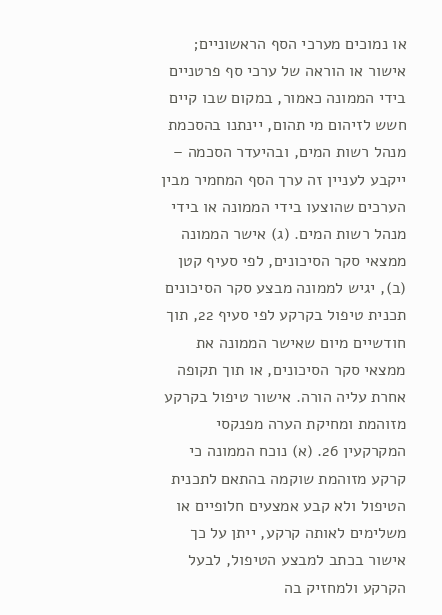או נמוכים מערכי הסף הראשוניים; אישור או הוראה של ערכי סף פרטניים בידי הממונה כאמור, במקום שבו קיים חשש לזיהום מי תהום, יינתנו בהסכמת מנהל רשות המים, ובהיעדר הסכמה – ייקבע לעניין זה ערך הסף המחמיר מבין הערכים שהוצעו בידי הממונה או בידי מנהל רשות המים. (ג) אישר הממונה ממצאי סקר הסיכונים, לפי סעיף קטן (ב), יגיש לממונה מבצע סקר הסיכונים תכנית טיפול בקרקע לפי סעיף 22, תוך חודשיים מיום שאישר הממונה את ממצאי סקר הסיכונים, או תוך תקופה אחרת עליה הורה. אישור טיפול בקרקע מזוהמת ומחיקת הערה מפנקסי המקרקעין 26. (א) נוכח הממונה כי קרקע מזוהמת שוקמה בהתאם לתכנית הטיפול ולא קבע אמצעים חלופיים או משלימים לאותה קרקע, ייתן על כך אישור בכתב למבצע הטיפול, לבעל הקרקע ולמחזיק בה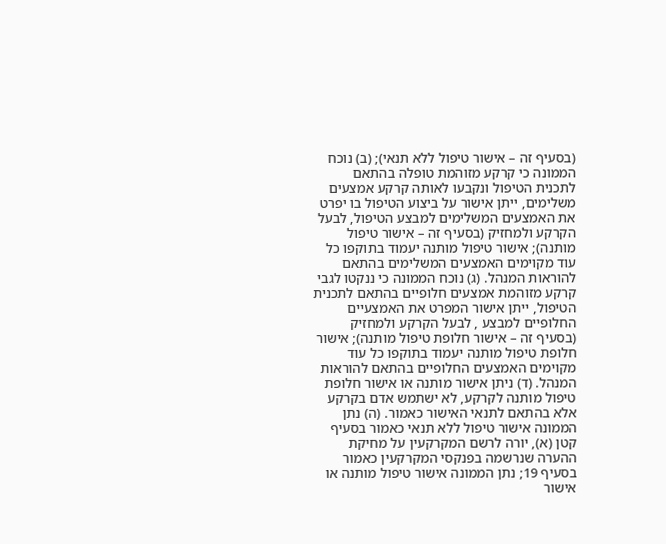(בסעיף זה – אישור טיפול ללא תנאי); (ב) נוכח הממונה כי קרקע מזוהמת טופלה בהתאם לתכנית הטיפול ונקבעו לאותה קרקע אמצעים משלימים, ייתן אישור על ביצוע הטיפול בו יפרט את האמצעים המשלימים למבצע הטיפול, לבעל הקרקע ולמחזיק (בסעיף זה – אישור טיפול מותנה); אישור טיפול מותנה יעמוד בתוקפו כל עוד מקוימים האמצעים המשלימים בהתאם להוראות המנהל. (ג) נוכח הממונה כי ננקטו לגבי קרקע מזוהמת אמצעים חלופיים בהתאם לתכנית הטיפול, ייתן אישור המפרט את האמצעיים החלופיים למבצע , לבעל הקרקע ולמחזיק (בסעיף זה – אישור חלופת טיפול מותנה); אישור חלופת טיפול מותנה יעמוד בתוקפו כל עוד מקוימים האמצעים החלופיים בהתאם להוראות המנהל. (ד) ניתן אישור מותנה או אישור חלופת טיפול מותנה לקרקע, לא ישתמש אדם בקרקע אלא בהתאם לתנאי האישור כאמור. (ה) נתן הממונה אישור טיפול ללא תנאי כאמור בסעיף קטן (א), יורה לרשם המקרקעין על מחיקת ההערה שנרשמה בפנקסי המקרקעין כאמור בסעיף 19; נתן הממונה אישור טיפול מותנה או אישור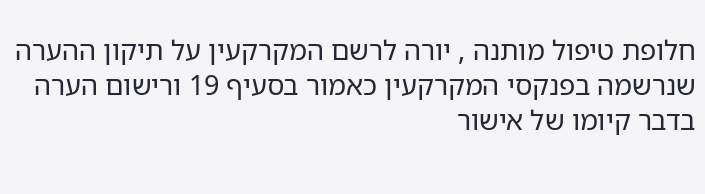חלופת טיפול מותנה , יורה לרשם המקרקעין על תיקון ההערה שנרשמה בפנקסי המקרקעין כאמור בסעיף 19 ורישום הערה בדבר קיומו של אישור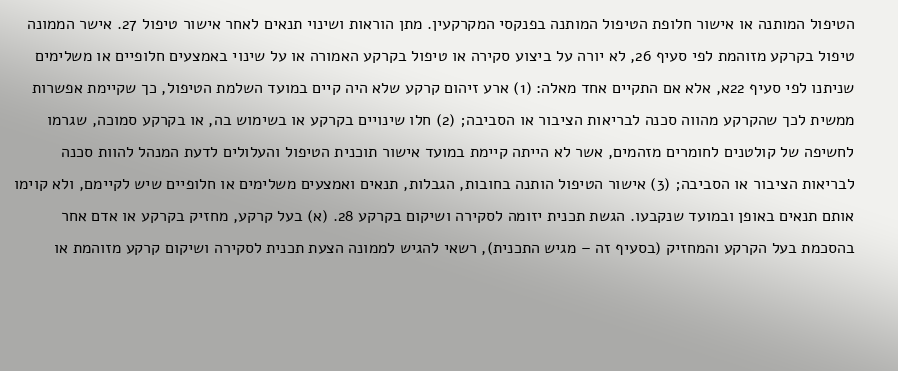הטיפול המותנה או אישור חלופת הטיפול המותנה בפנקסי המקרקעין. מתן הוראות ושינוי תנאים לאחר אישור טיפול 27. אישר הממונה טיפול בקרקע מזוהמת לפי סעיף 26, לא יורה על ביצוע סקירה או טיפול בקרקע האמורה או על שינוי באמצעים חלופיים או משלימים שניתנו לפי סעיף 22א, אלא אם התקיים אחד מאלה: (1) ארע זיהום קרקע שלא היה קיים במועד השלמת הטיפול, כך שקיימת אפשרות ממשית לכך שהקרקע מהווה סכנה לבריאות הציבור או הסביבה; (2) חלו שינויים בקרקע או בשימוש בה, או בקרקע סמוכה, שגרמו לחשיפה של קולטנים לחומרים מזהמים, אשר לא הייתה קיימת במועד אישור תוכנית הטיפול והעלולים לדעת המנהל להוות סכנה לבריאות הציבור או הסביבה; (3) אישור הטיפול הותנה בחובות, הגבלות, תנאים ואמצעים משלימים או חלופיים שיש לקיימם, ולא קוימו אותם תנאים באופן ובמועד שנקבעו. הגשת תכנית יזומה לסקירה ושיקום בקרקע 28. (א) בעל קרקע, מחזיק בקרקע או אדם אחר בהסכמת בעל הקרקע והמחזיק (בסעיף זה – מגיש התכנית), רשאי להגיש לממונה הצעת תכנית לסקירה ושיקום קרקע מזוהמת או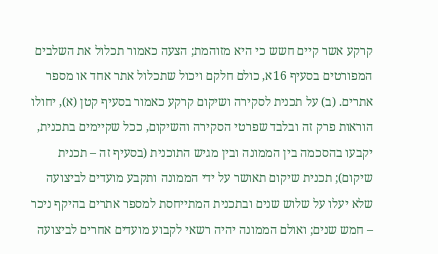קרקע אשר קיים חשש כי היא מזוהמת; הצעה כאמור תכלול את השלבים המפורטים בסעיף 16א, כולם חלקם ויכול שתכלול אתר אחד או מספר אתרים. (ב) על תכנית לסקירה ושיקום קרקע כאמור בסעיף קטן (א), יחולו הוראות פרק זה ובלבד שפרטי הסקירה והשיקום, ככל שקיימים בתכנית, יקבעו בהסכמה בין הממונה ובין מגיש התוכנית (בסעיף זה – תכנית שיקום); תכנית שיקום תאושר על ידי הממונה ותקבע מועדים לביצועה שלא יעלו על שלוש שנים ובתכנית המתייחסת למספר אתרים בהיקף ניכר – חמש שנים; ואולם הממונה יהיה רשאי לקבוע מועדים אחרים לביצועה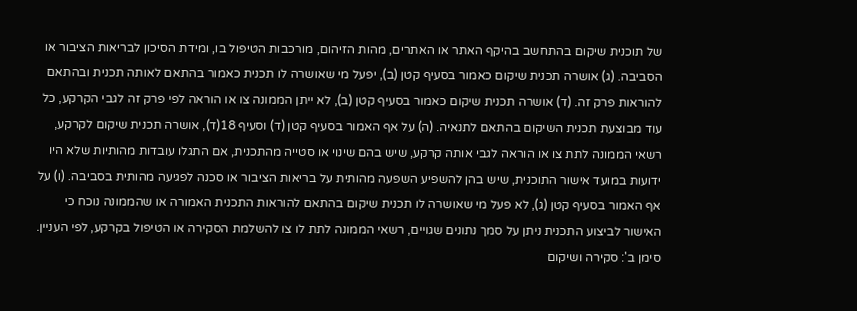של תוכנית שיקום בהתחשב בהיקף האתר או האתרים, מהות הזיהום, מורכבות הטיפול בו, ומידת הסיכון לבריאות הציבור או הסביבה. (ג) אושרה תכנית שיקום כאמור בסעיף קטן (ב), יפעל מי שאושרה לו תכנית כאמור בהתאם לאותה תכנית ובהתאם להוראות פרק זה. (ד) אושרה תכנית שיקום כאמור בסעיף קטן (ב), לא ייתן הממונה צו או הוראה לפי פרק זה לגבי הקרקע, כל עוד מבוצעת תכנית השיקום בהתאם לתנאיה. (ה) על אף האמור בסעיף קטן (ד) וסעיף 18(ד), אושרה תכנית שיקום לקרקע, רשאי הממונה לתת צו או הוראה לגבי אותה קרקע, שיש בהם שינוי או סטייה מהתכנית, אם התגלו עובדות מהותיות שלא היו ידועות במועד אישור התוכנית, שיש בהן להשפיע השפעה מהותית על בריאות הציבור או סכנה לפגיעה מהותית בסביבה. (ו) על אף האמור בסעיף קטן (ג), לא פעל מי שאושרה לו תכנית שיקום בהתאם להוראות התכנית האמורה או שהממונה נוכח כי האישור לביצוע התכנית ניתן על סמך נתונים שגויים, רשאי הממונה לתת לו צו להשלמת הסקירה או הטיפול בקרקע, לפי העניין. סימן ב': סקירה ושיקום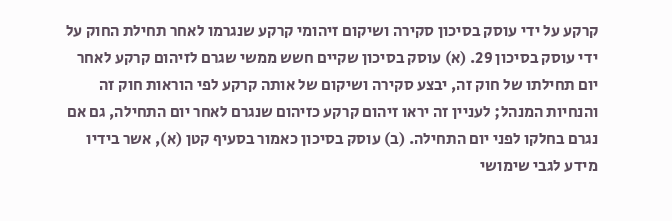קרקע על ידי עוסק בסיכון סקירה ושיקום זיהומי קרקע שנגרמו לאחר תחילת החוק על ידי עוסק בסיכון 29. (א) עוסק בסיכון שקיים חשש ממשי שגרם לזיהום קרקע לאחר יום תחילתו של חוק זה, יבצע סקירה ושיקום של אותה קרקע לפי הוראות חוק זה והנחיות המנהל; לעניין זה יראו זיהום קרקע כזיהום שנגרם לאחר יום התחילה, גם אם נגרם בחלקו לפני יום התחילה. (ב) עוסק בסיכון כאמור בסעיף קטן (א), אשר בידיו מידע לגבי שימושי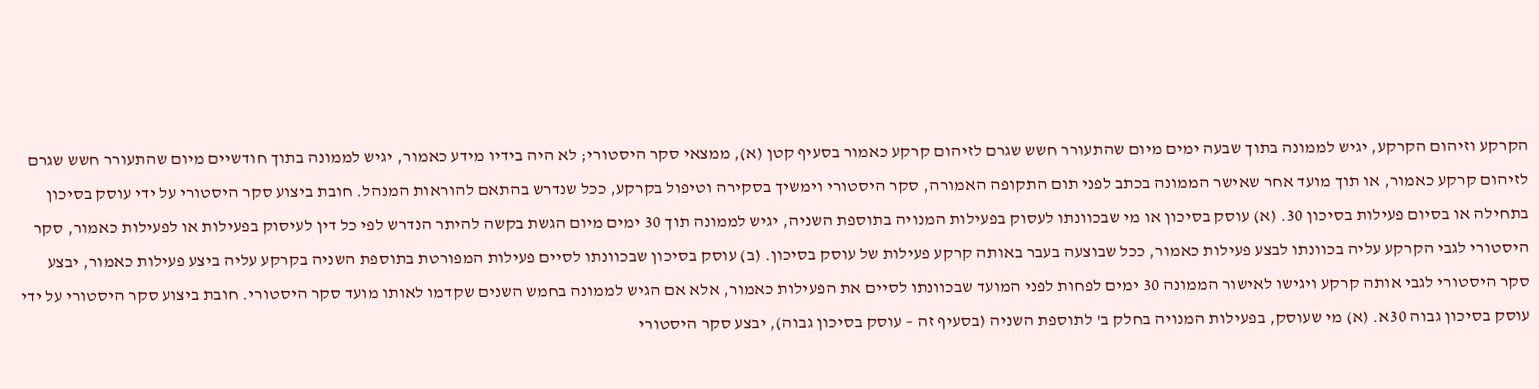הקרקע וזיהום הקרקע, יגיש לממונה בתוך שבעה ימים מיום שהתעורר חשש שגרם לזיהום קרקע כאמור בסעיף קטן (א), ממצאי סקר היסטורי; לא היה בידיו מידע כאמור, יגיש לממונה בתוך חודשיים מיום שהתעורר חשש שגרם לזיהום קרקע כאמור, או תוך מועד אחר שאישר הממונה בכתב לפני תום התקופה האמורה, סקר היסטורי וימשיך בסקירה וטיפול בקרקע, ככל שנדרש בהתאם להוראות המנהל. חובת ביצוע סקר היסטורי על ידי עוסק בסיכון בתחילה או בסיום פעילות בסיכון 30. (א) עוסק בסיכון או מי שבכוונתו לעסוק בפעילות המנויה בתוספת השניה, יגיש לממונה תוך 30 ימים מיום הגשת בקשה להיתר הנדרש לפי כל דין לעיסוק בפעילות או לפעילות כאמור, סקר היסטורי לגבי הקרקע עליה בכוונתו לבצע פעילות כאמור, ככל שבוצעה בעבר באותה קרקע פעילות של עוסק בסיכון. (ב) עוסק בסיכון שבכוונתו לסיים פעילות המפורטת בתוספת השניה בקרקע עליה ביצע פעילות כאמור, יבצע סקר היסטורי לגבי אותה קרקע ויגישו לאישור הממונה 30 ימים לפחות לפני המועד שבכוונתו לסיים את הפעילות כאמור, אלא אם הגיש לממונה בחמש השנים שקדמו לאותו מועד סקר היסטורי. חובת ביצוע סקר היסטורי על ידי עוסק בסיכון גבוה 30א. (א) מי שעוסק, בפעילות המנויה בחלק ב' לתוספת השניה (בסעיף זה – עוסק בסיכון גבוה), יבצע סקר היסטורי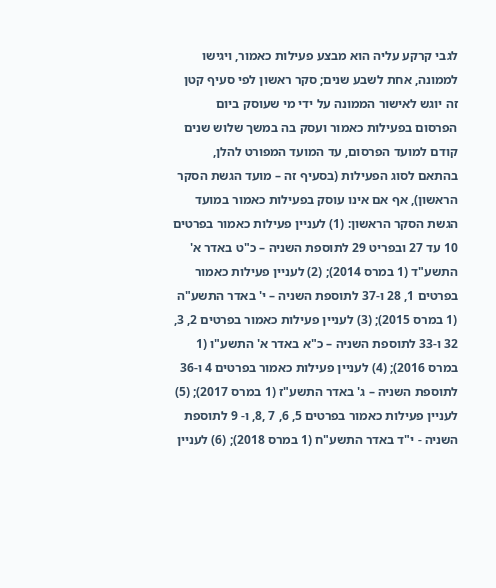לגבי קרקע עליה הוא מבצע פעילות כאמור, ויגישו לממונה, אחת לשבע שנים; סקר ראשון לפי סעיף קטן זה יוגש לאישור הממונה על ידי מי שעוסק ביום הפרסום בפעילות כאמור ועסק בה במשך שלוש שנים קודם למועד הפרסום, עד המועד המפורט להלן, בהתאם לסוג הפעילות (בסעיף זה – מועד הגשת הסקר הראשון), אף אם אינו עוסק בפעילות כאמור במועד הגשת הסקר הראשון: (1) לעניין פעילות כאמור בפרטים 10 עד 27 ובפריט 29 לתוספת השניה – כ"ט באדר א' התשע"ד (1 במרס 2014); (2) לעניין פעילות כאמור בפרטים 1, 28 ו-37 לתוספת השניה – י' באדר התשע"ה (1 במרס 2015); (3) לעניין פעילות כאמור בפרטים 2, 3, 32 ו-33 לתוספת השניה – כ"א באדר א' התשע"ו (1 במרס 2016); (4) לעניין פעילות כאמור בפרטים 4 ו-36 לתוספת השניה – ג' באדר התשע"ז (1 במרס 2017); (5) לעניין פעילות כאמור בפרטים 5, 6, 7 ,8, ו- 9 לתוספת השניה - י"ד באדר התשע"ח (1 במרס 2018); (6) לעניין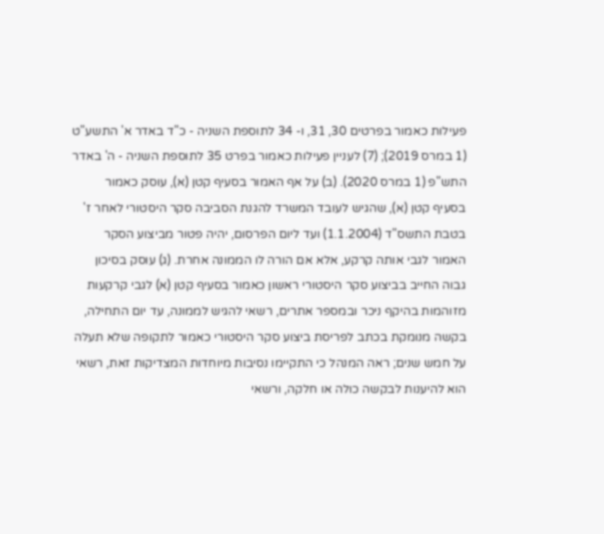פעילות כאמור בפרטים 30, 31, ו- 34 לתוספת השניה - כ"ד באדר א' התשע"ט (1 במרס 2019); (7) לעניין פעילות כאמור בפרט 35 לתוספת השניה - ה' באדר התש"פ (1 במרס 2020). (ב) על אף האמור בסעיף קטן (א), עוסק כאמור בסעיף קטן (א), שהגיש לעובד המשרד להגנת הסביבה סקר היסטורי לאחר ז' בטבת התשס"ד (1.1.2004) ועד ליום הפרסום, יהיה פטור מביצוע הסקר האמור לגבי אותה קרקע, אלא אם הורה לו הממונה אחרת. (ג) עוסק בסיכון גבוה החייב בביצוע סקר היסטורי ראשון כאמור בסעיף קטן (א) לגבי קרקעות מזוהמות בהיקף ניכר ובמספר אתרים, רשאי להגיש לממונה, עד יום התחילה, בקשה מנומקת בכתב לפריסת ביצוע סקר היסטורי כאמור לתקופה שלא תעלה על חמש שנים; ראה המנהל כי התקיימו נסיבות מיוחדות המצדיקות זאת, רשאי הוא להיענות לבקשה כולה או חלקה, ורשאי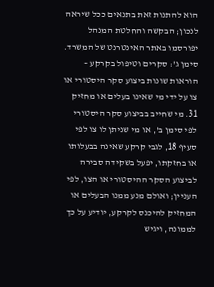הוא להתנות זאת בתנאים ככל שיראה לנכון; הבקשה והחלטת המנהל יפורסמו באתר האינטרנט של המשרד. סימן ג': סקרים וטיפול בקרקע – הוראות שונות ביצוע סקר היסטורי או צו על ידי מי שאינו בעלים או מחזיק 31. מי שחייב בביצוע סקר היסטורי לפי סימן ב', או מי שניתן לו צו לפי סעיף 18, לגבי קרקע שאינה בבעלותו או בחזקתו, יפעל בשקידה סבירה לביצוע הסקר ההיסטורי או הצו, לפי העניין; ואולם מנע ממנו הבעלים או המחזיק להיכנס לקרקע, יודיע על כך לממונה, ויגיש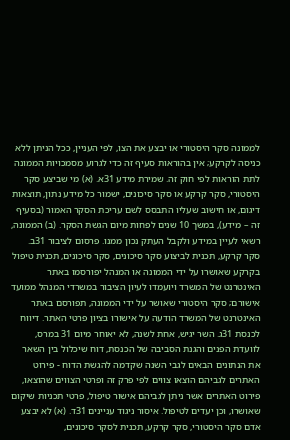לממונה סקר היסטורי או יבצע את הצו, לפי העניין, ככל הניתן ללא כניסה לקרקע; אין בהוראות סעיף זה כדי לגרוע מסמכויות הממונה לתת הוראות לפי חוק זה. שמירת מידע 31א. (א) מי שביצע סקר היסטורי, סקר קרקע או סקר סיכונים, ישמור כל מידע נתון, תוצאות דיגום, או חישוב שעליו התבסס לשם עריכת הסקר האמור (בסעיף זה – מידע), במשך 10 שנים לפחות מיום הגשת הסקר. (ב) הממונה, רשאי לעיין במידע ולקבל העתק נכון ממנו. פרסום לציבור 31ב. סקר קרקע, תכנית לביצוע סקר סיכונים, סקר סיכונים, תכנית טיפול בקרקע שאושרו על ידי הממונה או המנהל יפורסמו באתר האינטרנט של המשרד ויועמדו לעיון הציבור במשרדי המנהל ממועד אישורם; סקר היסטורי שאושר על ידי הממונה, תפורסם באתר האינטרנט של המשרד הודעה על אישורו בציון פרטי האתר. דיווח לכנסת 31ג. השר יגיש, אחת לשנה, לא יאוחר מיום 31 במרס, לוועדת הפנים והגנת הסביבה של הכנסת, דוח שיכלול בין השאר את הנתונים הבאים לגבי השנה שקדמה להגשת הדוח - פירוט האתרים לגביהם הוצאו צווים לפי פרק זה ופרטי הצווים שהוצאו, פירוט האתרים אשר ניתן לגביהם אישור טיפול, פרטי תכניות שיקום שאושרו, וכן יעדים לטיפול. איסור ניגוד עניינים 31ד. (א) לא יבצע אדם סקר היסטורי, סקר קרקע, תכנית לסקר סיכונים,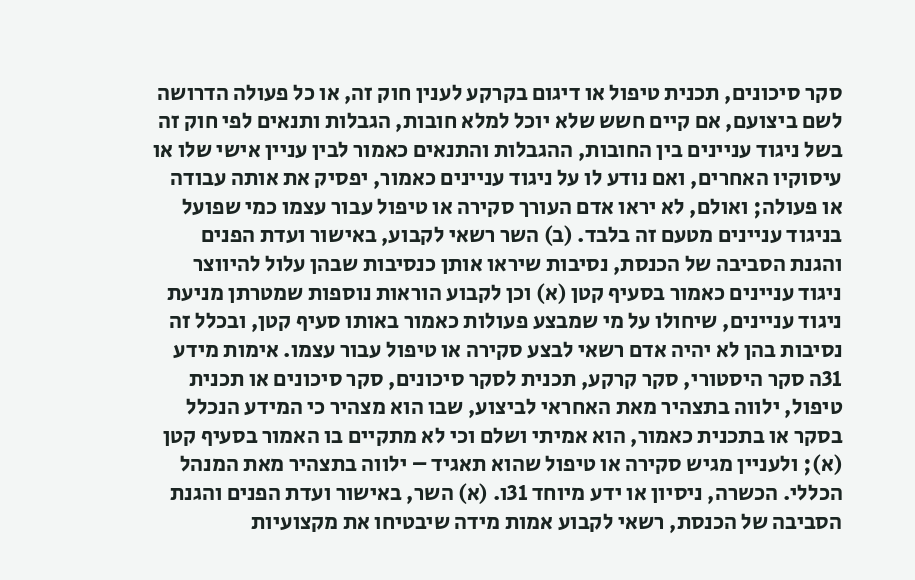סקר סיכונים, תכנית טיפול או דיגום בקרקע לענין חוק זה, או כל פעולה הדרושה לשם ביצועם, אם קיים חשש שלא יוכל למלא חובות, הגבלות ותנאים לפי חוק זה בשל ניגוד עניינים בין החובות, ההגבלות והתנאים כאמור לבין עניין אישי שלו או עיסוקיו האחרים, ואם נודע לו על ניגוד עניינים כאמור, יפסיק את אותה עבודה או פעולה; ואולם, לא יראו אדם העורך סקירה או טיפול עבור עצמו כמי שפועל בניגוד עניינים מטעם זה בלבד. (ב) השר רשאי לקבוע, באישור ועדת הפנים והגנת הסביבה של הכנסת, נסיבות שיראו אותן כנסיבות שבהן עלול להיווצר ניגוד עניינים כאמור בסעיף קטן (א) וכן לקבוע הוראות נוספות שמטרתן מניעת ניגוד עניינים, שיחולו על מי שמבצע פעולות כאמור באותו סעיף קטן, ובכלל זה נסיבות בהן לא יהיה אדם רשאי לבצע סקירה או טיפול עבור עצמו. אימות מידע 31ה סקר היסטורי, סקר קרקע, תכנית לסקר סיכונים, סקר סיכונים או תכנית טיפול, ילווה בתצהיר מאת האחראי לביצוע, שבו הוא מצהיר כי המידע הנכלל בסקר או בתכנית כאמור, הוא אמיתי ושלם וכי לא מתקיים בו האמור בסעיף קטן (א); ולעניין מגיש סקירה או טיפול שהוא תאגיד – ילווה בתצהיר מאת המנהל הכללי. הכשרה, ניסיון או ידע מיוחד 31ו. (א) השר, באישור ועדת הפנים והגנת הסביבה של הכנסת, רשאי לקבוע אמות מידה שיבטיחו את מקצועיות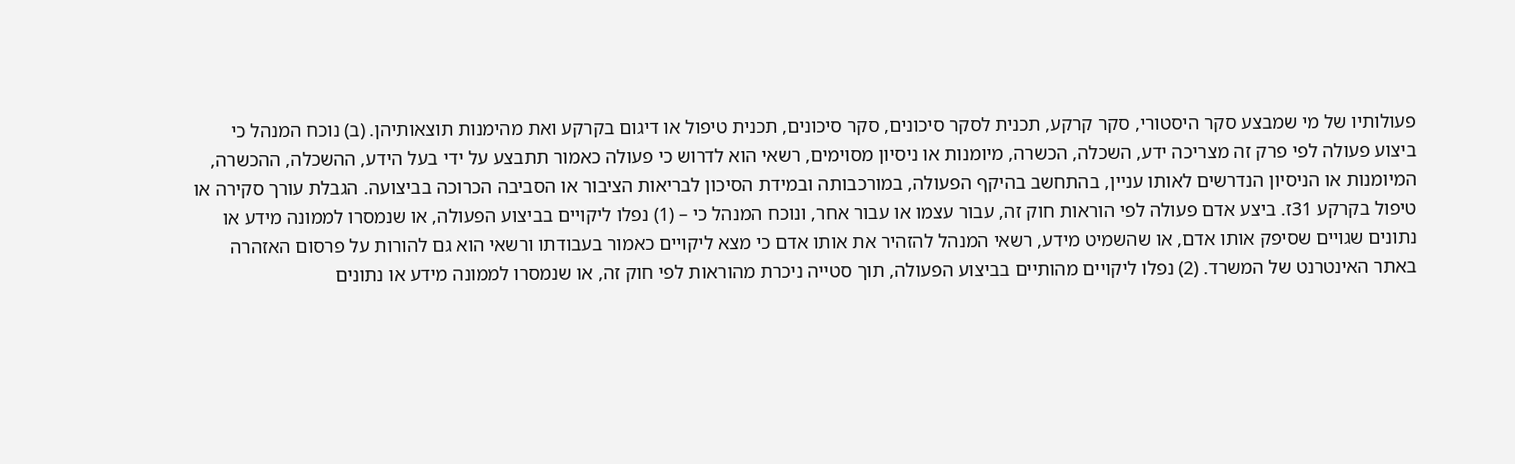פעולותיו של מי שמבצע סקר היסטורי, סקר קרקע, תכנית לסקר סיכונים, סקר סיכונים, תכנית טיפול או דיגום בקרקע ואת מהימנות תוצאותיהן. (ב) נוכח המנהל כי ביצוע פעולה לפי פרק זה מצריכה ידע, השכלה, הכשרה, מיומנות או ניסיון מסוימים, רשאי הוא לדרוש כי פעולה כאמור תתבצע על ידי בעל הידע, ההשכלה, ההכשרה, המיומנות או הניסיון הנדרשים לאותו עניין, בהתחשב בהיקף הפעולה, במורכבותה ובמידת הסיכון לבריאות הציבור או הסביבה הכרוכה בביצועה. הגבלת עורך סקירה או טיפול בקרקע 31ז. ביצע אדם פעולה לפי הוראות חוק זה, עבור עצמו או עבור אחר, ונוכח המנהל כי – (1) נפלו ליקויים בביצוע הפעולה, או שנמסרו לממונה מידע או נתונים שגויים שסיפק אותו אדם, או שהשמיט מידע, רשאי המנהל להזהיר את אותו אדם כי מצא ליקויים כאמור בעבודתו ורשאי הוא גם להורות על פרסום האזהרה באתר האינטרנט של המשרד. (2) נפלו ליקויים מהותיים בביצוע הפעולה, תוך סטייה ניכרת מהוראות לפי חוק זה, או שנמסרו לממונה מידע או נתונים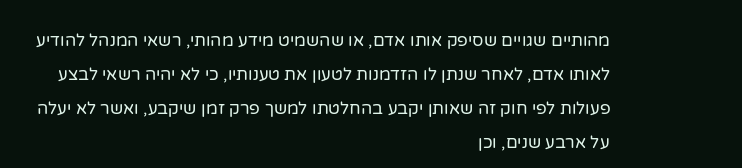מהותיים שגויים שסיפק אותו אדם, או שהשמיט מידע מהותי, רשאי המנהל להודיע לאותו אדם, לאחר שנתן לו הזדמנות לטעון את טענותיו, כי לא יהיה רשאי לבצע פעולות לפי חוק זה שאותן יקבע בהחלטתו למשך פרק זמן שיקבע, ואשר לא יעלה על ארבע שנים, וכן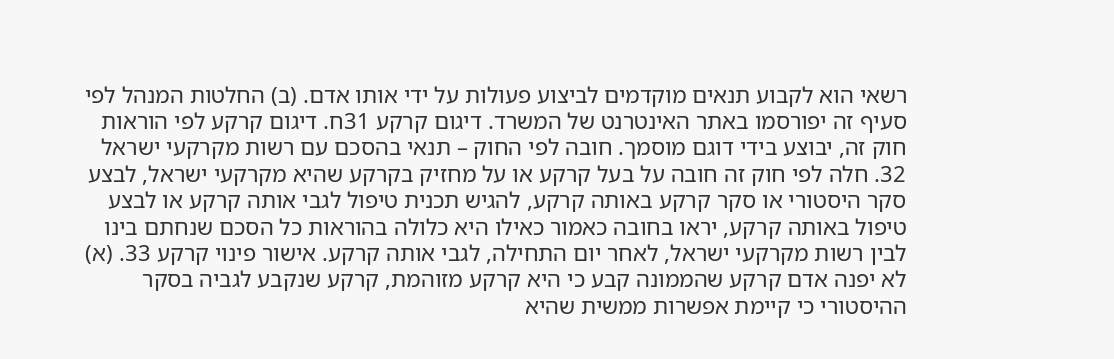רשאי הוא לקבוע תנאים מוקדמים לביצוע פעולות על ידי אותו אדם. (ב) החלטות המנהל לפי סעיף זה יפורסמו באתר האינטרנט של המשרד. דיגום קרקע 31ח. דיגום קרקע לפי הוראות חוק זה, יבוצע בידי דוגם מוסמך. חובה לפי החוק – תנאי בהסכם עם רשות מקרקעי ישראל 32. חלה לפי חוק זה חובה על בעל קרקע או על מחזיק בקרקע שהיא מקרקעי ישראל, לבצע סקר היסטורי או סקר קרקע באותה קרקע, להגיש תכנית טיפול לגבי אותה קרקע או לבצע טיפול באותה קרקע, יראו בחובה כאמור כאילו היא כלולה בהוראות כל הסכם שנחתם בינו לבין רשות מקרקעי ישראל, לאחר יום התחילה, לגבי אותה קרקע. אישור פינוי קרקע 33. (א) לא יפנה אדם קרקע שהממונה קבע כי היא קרקע מזוהמת, קרקע שנקבע לגביה בסקר ההיסטורי כי קיימת אפשרות ממשית שהיא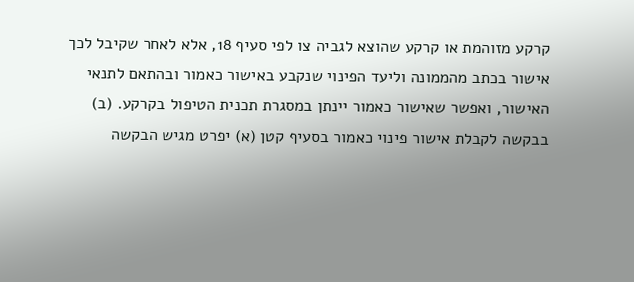קרקע מזוהמת או קרקע שהוצא לגביה צו לפי סעיף 18, אלא לאחר שקיבל לכך אישור בכתב מהממונה וליעד הפינוי שנקבע באישור כאמור ובהתאם לתנאי האישור, ואפשר שאישור כאמור יינתן במסגרת תכנית הטיפול בקרקע. (ב) בבקשה לקבלת אישור פינוי כאמור בסעיף קטן (א) יפרט מגיש הבקשה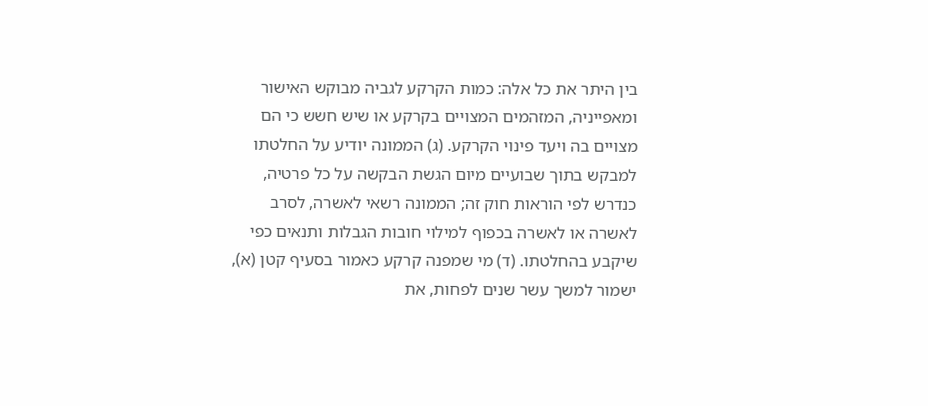בין היתר את כל אלה: כמות הקרקע לגביה מבוקש האישור ומאפייניה, המזהמים המצויים בקרקע או שיש חשש כי הם מצויים בה ויעד פינוי הקרקע. (ג) הממונה יודיע על החלטתו למבקש בתוך שבועיים מיום הגשת הבקשה על כל פרטיה, כנדרש לפי הוראות חוק זה; הממונה רשאי לאשרה, לסרב לאשרה או לאשרה בכפוף למילוי חובות הגבלות ותנאים כפי שיקבע בהחלטתו. (ד) מי שמפנה קרקע כאמור בסעיף קטן (א), ישמור למשך עשר שנים לפחות, את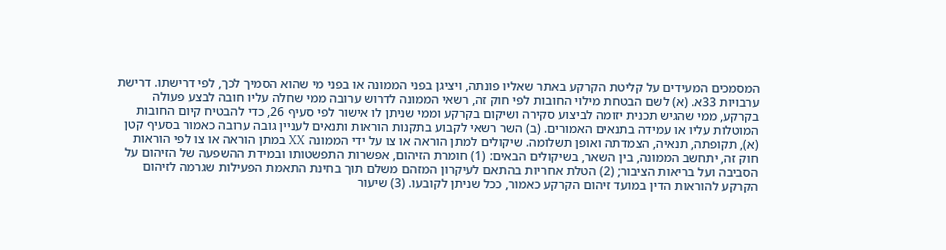המסמכים המעידים על קליטת הקרקע באתר שאליו פונתה, ויציגן בפני הממונה או בפני מי שהוא הסמיך לכך, לפי דרישתו. דרישת ערבויות 33א. (א) לשם הבטחת מילוי החובות לפי חוק זה, רשאי הממונה לדרוש ערובה ממי שחלה עליו חובה לבצע פעולה בקרקע, ממי שהגיש תכנית יזומה לביצוע סקירה ושיקום בקרקע וממי שניתן לו אישור לפי סעיף 26, כדי להבטיח קיום החובות המוטלות עליו או עמידה בתנאים האמורים. (ב) השר רשאי לקבוע בתקנות הוראות ותנאים לעניין גובה ערובה כאמור בסעיף קטן (א), תקופתה, תנאיה, הצמדתה ואופן תשלומה. שיקולים למתן הוראה או צו על ידי הממונה XX במתן הוראה או צו לפי הוראות חוק זה, יתחשב הממונה, בין השאר, בשיקולים הבאים: (1) חומרת הזיהום, אפשרות התפשטותו ובמידת ההשפעה של הזיהום על הסביבה ועל בריאות הציבור; (2) הטלת אחריות בהתאם לעיקרון המזהם משלם תוך בחינת התאמת הפעילות שגרמה לזיהום הקרקע להוראות הדין במועד זיהום הקרקע כאמור, ככל שניתן לקובעו. (3) שיעור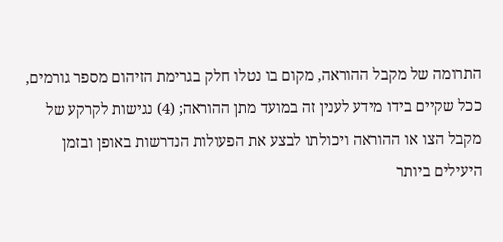התרומה של מקבל ההוראה, מקום בו נטלו חלק בגרימת הזיהום מספר גורמים, ככל שקיים בידו מידע לענין זה במועד מתן ההוראה; (4) נגישות לקרקע של מקבל הצו או ההוראה ויכולתו לבצע את הפעולות הנדרשות באופן ובזמן היעילים ביותר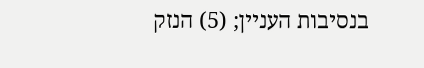בנסיבות העניין; (5) הנזק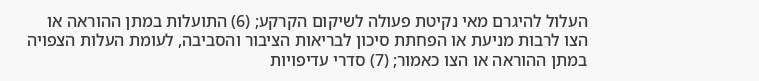העלול להיגרם מאי נקיטת פעולה לשיקום הקרקע; (6) התועלות במתן ההוראה או הצו לרבות מניעת או הפחתת סיכון לבריאות הציבור והסביבה, לעומת העלות הצפויה במתן ההוראה או הצו כאמור; (7) סדרי עדיפויות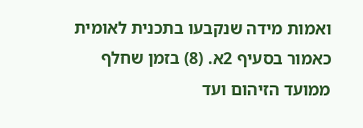ואמות מידה שנקבעו בתכנית לאומית כאמור בסעיף 2א. (8) בזמן שחלף ממועד הזיהום ועד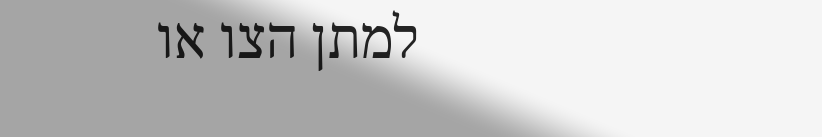למתן הצו או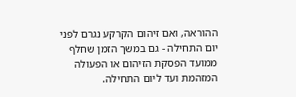ההוראה, ואם זיהום הקרקע נגרם לפני יום התחילה - גם במשך הזמן שחלף ממועד הפסקת הזיהום או הפעולה המזהמת ועד ליום התחילה.